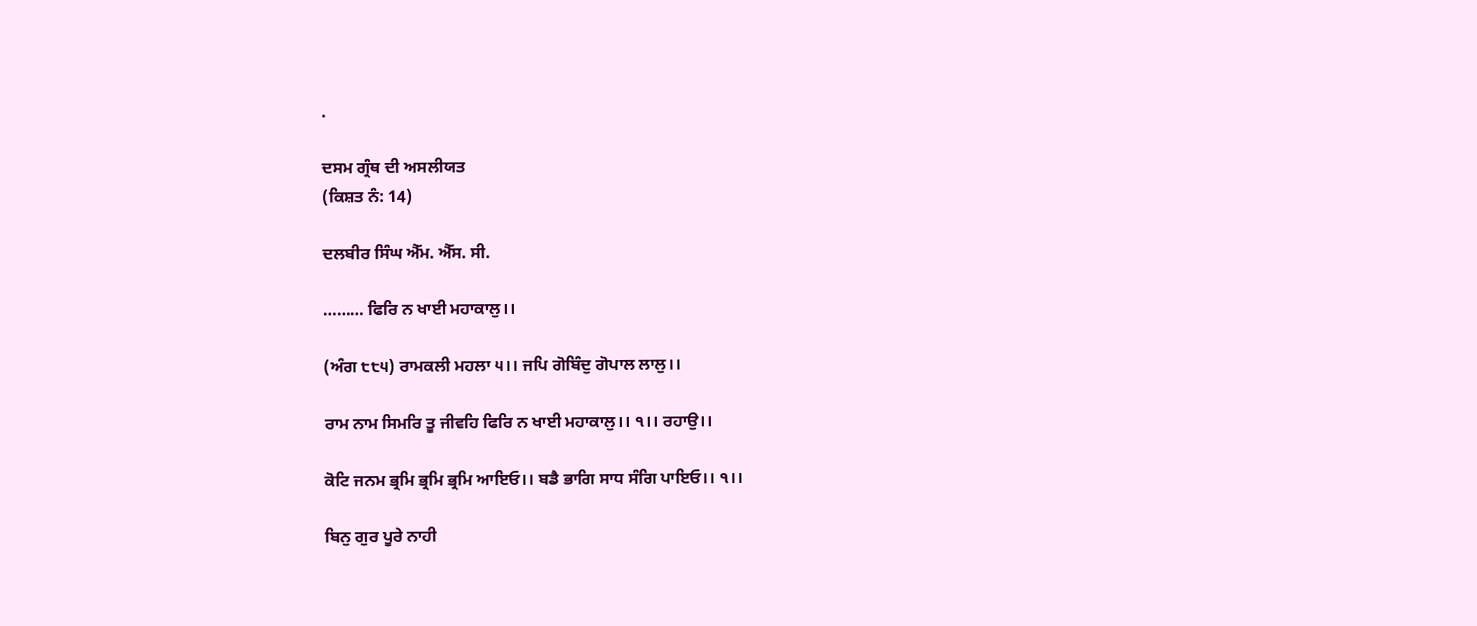.

ਦਸਮ ਗ੍ਰੰਥ ਦੀ ਅਸਲੀਯਤ
(ਕਿਸ਼ਤ ਨੰ: 14)

ਦਲਬੀਰ ਸਿੰਘ ਐੱਮ. ਐੱਸ. ਸੀ.

……… ਫਿਰਿ ਨ ਖਾਈ ਮਹਾਕਾਲੁ।।

(ਅੰਗ ੮੮੫) ਰਾਮਕਲੀ ਮਹਲਾ ੫।। ਜਪਿ ਗੋਬਿੰਦੁ ਗੋਪਾਲ ਲਾਲੁ।।

ਰਾਮ ਨਾਮ ਸਿਮਰਿ ਤੂ ਜੀਵਹਿ ਫਿਰਿ ਨ ਖਾਈ ਮਹਾਕਾਲੁ।। ੧।। ਰਹਾਉ।।

ਕੋਟਿ ਜਨਮ ਭ੍ਰਮਿ ਭ੍ਰਮਿ ਭ੍ਰਮਿ ਆਇਓ।। ਬਡੈ ਭਾਗਿ ਸਾਧ ਸੰਗਿ ਪਾਇਓ।। ੧।।

ਬਿਨੁ ਗੁਰ ਪੂਰੇ ਨਾਹੀ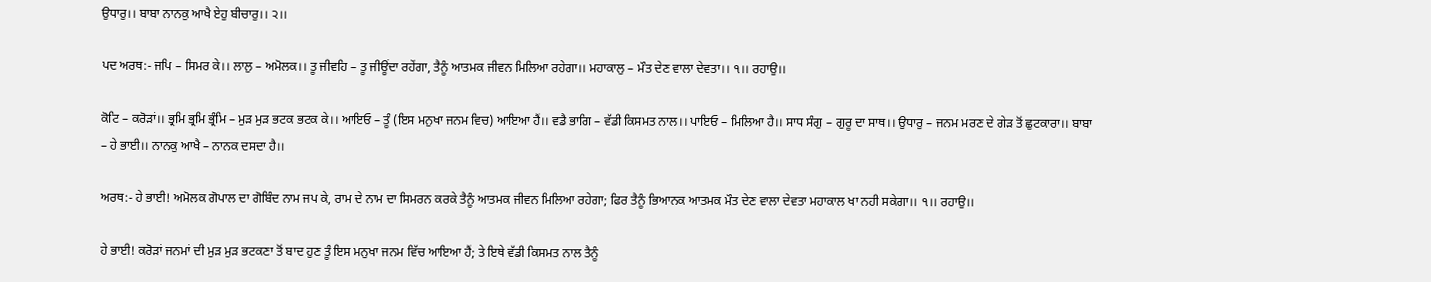ਉਧਾਰੁ।। ਬਾਬਾ ਨਾਨਕੁ ਆਖੈ ਏਹੁ ਬੀਚਾਰੁ।। ੨।।

ਪਦ ਅਰਥ:- ਜਪਿ – ਸਿਮਰ ਕੇ।। ਲਾਲੁ – ਅਮੋਲਕ।। ਤੂ ਜੀਵਹਿ – ਤੂ ਜੀਊਂਦਾ ਰਹੇਂਗਾ, ਤੈਨੂੰ ਆਤਮਕ ਜੀਵਨ ਮਿਲਿਆ ਰਹੇਗਾ।। ਮਹਾਕਾਲੁ – ਮੌਤ ਦੇਣ ਵਾਲਾ ਦੇਵਤਾ।। ੧।। ਰਹਾਉ।।

ਕੋਟਿ – ਕਰੋੜਾਂ।। ਭ੍ਰਮਿ ਭ੍ਰਮਿ ਭ੍ਰੰਮਿ – ਮੁੜ ਮੁੜ ਭਟਕ ਭਟਕ ਕੇ।। ਆਇਓ – ਤੂੰ (ਇਸ ਮਨੁਖਾ ਜਨਮ ਵਿਚ) ਆਇਆ ਹੈਂ।। ਵਡੈ ਭਾਗਿ – ਵੱਡੀ ਕਿਸਮਤ ਨਾਲ।। ਪਾਇਓ – ਮਿਲਿਆ ਹੈ।। ਸਾਧ ਸੰਗੁ – ਗੁਰੂ ਦਾ ਸਾਥ।। ਉਧਾਰੁ – ਜਨਮ ਮਰਣ ਦੇ ਗੇੜ ਤੋਂ ਛੁਟਕਾਰਾ।। ਬਾਬਾ – ਹੇ ਭਾਈ।। ਨਾਨਕੁ ਆਖੈ – ਨਾਨਕ ਦਸਦਾ ਹੈ।।

ਅਰਥ:- ਹੇ ਭਾਈ! ਅਮੋਲਕ ਗੋਪਾਲ ਦਾ ਗੋਬਿੰਦ ਨਾਮ ਜਪ ਕੇ, ਰਾਮ ਦੇ ਨਾਮ ਦਾ ਸਿਮਰਨ ਕਰਕੇ ਤੈਨੂੰ ਆਤਮਕ ਜੀਵਨ ਮਿਲਿਆ ਰਹੇਗਾ; ਫਿਰ ਤੈਨੂੰ ਭਿਆਨਕ ਆਤਮਕ ਮੌਤ ਦੇਣ ਵਾਲਾ ਦੇਵਤਾ ਮਹਾਕਾਲ ਖਾ ਨਹੀ ਸਕੇਗਾ।। ੧।। ਰਹਾਉ।।

ਹੇ ਭਾਈ! ਕਰੋੜਾਂ ਜਨਮਾਂ ਦੀ ਮੁੜ ਮੁੜ ਭਟਕਣਾ ਤੋਂ ਬਾਦ ਹੁਣ ਤੂੰ ਇਸ ਮਨੁਖਾ ਜਨਮ ਵਿੱਚ ਆਇਆ ਹੈਂ; ਤੇ ਇਥੇ ਵੱਡੀ ਕਿਸਮਤ ਨਾਲ ਤੈਨੂੰ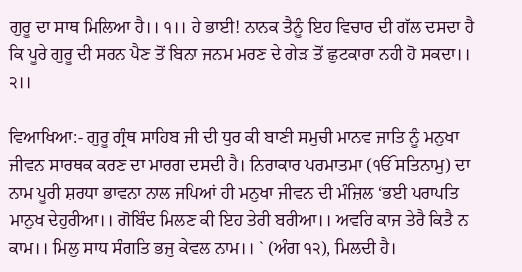ਗੁਰੂ ਦਾ ਸਾਥ ਮਿਲਿਆ ਹੈ।। ੧।। ਹੇ ਭਾਈ! ਨਾਨਕ ਤੈਨੂੰ ਇਹ ਵਿਚਾਰ ਦੀ ਗੱਲ ਦਸਦਾ ਹੈ ਕਿ ਪੂਰੇ ਗੁਰੂ ਦੀ ਸਰਨ ਪੈਣ ਤੋਂ ਬਿਨਾ ਜਨਮ ਮਰਣ ਦੇ ਗੇੜ ਤੋਂ ਛੁਟਕਾਰਾ ਨਹੀ ਹੋ ਸਕਦਾ।। ੨।।

ਵਿਆਖਿਆ:- ਗੁਰੂ ਗ੍ਰੰਥ ਸਾਹਿਬ ਜੀ ਦੀ ਧੁਰ ਕੀ ਬਾਣੀ ਸਮੁਚੀ ਮਾਨਵ ਜਾਤਿ ਨੂੰ ਮਨੁਖਾ ਜੀਵਨ ਸਾਰਥਕ ਕਰਣ ਦਾ ਮਾਰਗ ਦਸਦੀ ਹੈ। ਨਿਰਾਕਾਰ ਪਰਮਾਤਮਾ (ੴ ਸਤਿਨਾਮੁ) ਦਾ ਨਾਮ ਪੂਰੀ ਸ਼ਰਧਾ ਭਾਵਨਾ ਨਾਲ ਜਪਿਆਂ ਹੀ ਮਨੁਖਾ ਜੀਵਨ ਦੀ ਮੰਜ਼ਿਲ ‘ਭਈ ਪਰਾਪਤਿ ਮਾਨੁਖ ਦੇਹੁਰੀਆ।। ਗੋਬਿੰਦ ਮਿਲਣ ਕੀ ਇਹ ਤੇਰੀ ਬਰੀਆ।। ਅਵਰਿ ਕਾਜ ਤੇਰੈ ਕਿਤੈ ਨ ਕਾਮ।। ਮਿਲੁ ਸਾਧ ਸੰਗਤਿ ਭਜੁ ਕੇਵਲ ਨਾਮ।। ` (ਅੰਗ ੧੨), ਮਿਲਦੀ ਹੈ।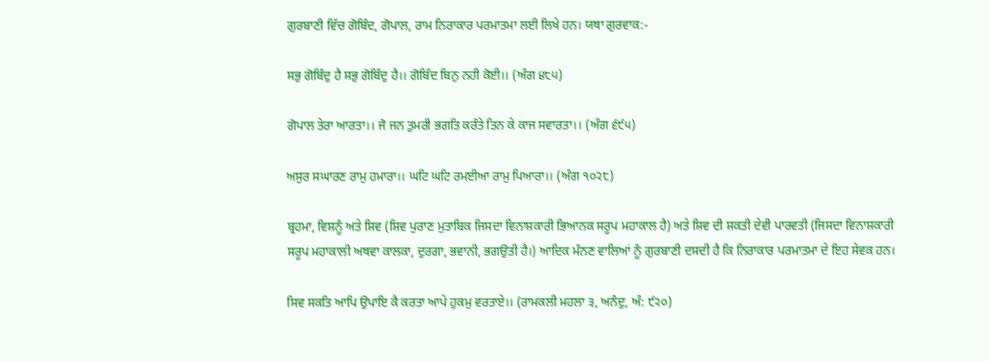ਗੁਰਬਾਣੀ ਵਿੱਚ ਗੋਬਿੰਦ, ਗੋਪਾਲ, ਰਾਮ ਨਿਰਾਕਾਰ ਪਰਮਾਤਮਾ ਲਈ ਲਿਖੇ ਹਨ। ਯਥਾ ਗੁਰਵਾਕ:-

ਸਭੁ ਗੋਬਿੰਦੁ ਹੈ ਸਭੁ ਗੋਬਿੰਦੁ ਹੈ।। ਗੋਬਿੰਦ ਬਿਨੁ ਨਹੀ ਕੋਈ।। (ਅੰਗ ੪੮੫)

ਗੋਪਾਲ ਤੇਰਾ ਆਰਤਾ।। ਜੋ ਜਨ ਤੁਮਰੀ ਭਗਤਿ ਕਰੰਤੇ ਤਿਨ ਕੇ ਕਾਜ ਸਵਾਰਤਾ।। (ਅੰਗ ੬੯੫)

ਅਸੁਰ ਸਘਾਰਣ ਰਾਮੁ ਹਮਾਰਾ।। ਘਟਿ ਘਟਿ ਰਮਈਆ ਰਾਮੁ ਪਿਆਰਾ।। (ਅੰਗ ੧੦੨੮)

ਬ੍ਰਹਮਾ, ਵਿਸ਼ਨੂੰ ਅਤੇ ਸ਼ਿਵ (ਸ਼ਿਵ ਪੁਰਾਣ ਮੁਤਾਬਿਕ ਜਿਸਦਾ ਵਿਨਾਸ਼ਕਾਰੀ ਭਿਆਨਕ ਸਰੂਪ ਮਹਾਕਾਲ ਹੈ) ਅਤੇ ਸ਼ਿਵ ਦੀ ਸ਼ਕਤੀ ਦੇਵੀ ਪਾਰਵਤੀ (ਜਿਸਦਾ ਵਿਨਾਸ਼ਕਾਰੀ ਸਰੂਪ ਮਹਾਕਾਲੀ ਅਥਵਾ ਕਾਲਕਾ, ਦੁਰਗਾ, ਭਵਾਨੀ, ਭਗਉਤੀ ਹੈ।) ਆਦਿਕ ਮੰਨਣ ਵਾਲਿਆਂ ਨੂੰ ਗੁਰਬਾਣੀ ਦਸਦੀ ਹੈ ਕਿ ਨਿਰਾਕਾਰ ਪਰਮਾਤਮਾ ਦੇ ਇਹ ਸੇਵਕ ਹਨ।

ਸਿਵ ਸਕਤਿ ਆਪਿ ਉਪਾਇ ਕੈ ਕਰਤਾ ਆਪੇ ਹੁਕਮੁ ਵਰਤਾਏ।। (ਰਾਮਕਲੀ ਮਹਲਾ ੩, ਅਨੰਦੁ, ਅੰ: ੯੨੦)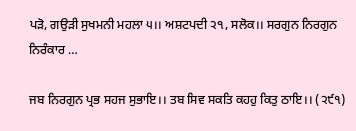ਪੜੋ, ਗਉੜੀ ਸੁਖਮਨੀ ਮਹਲਾ ੫।। ਅਸ਼ਟਪਦੀ ੨੧, ਸਲੋਕ।। ਸਰਗੁਨ ਨਿਰਗੁਨ ਨਿਰੰਕਾਰ …

ਜਬ ਨਿਰਗੁਨ ਪ੍ਰਭ ਸਹਜ ਸੁਭਾਇ।। ਤਬ ਸਿਵ ਸਕਤਿ ਕਹਹੁ ਕਿਤੁ ਠਾਇ।। (੨੯੧)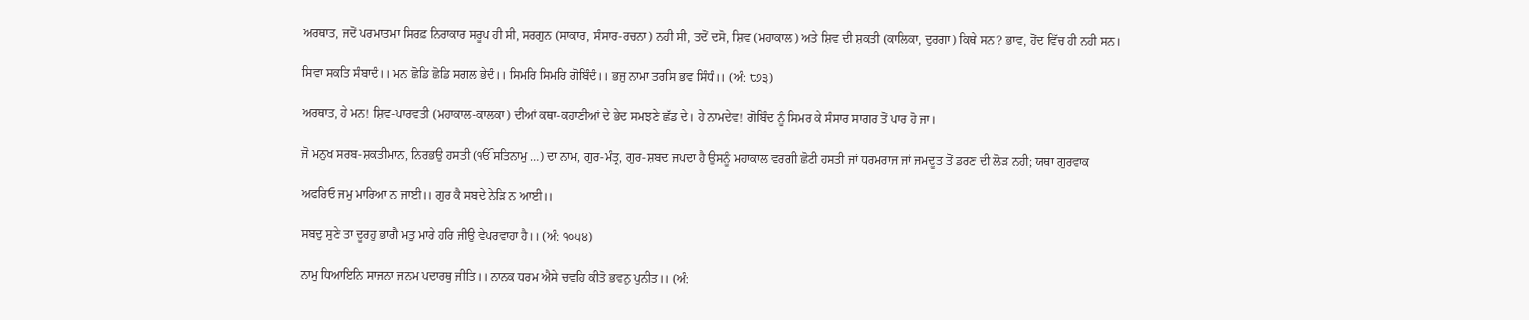ਅਰਥਾਤ, ਜਦੋਂ ਪਰਮਾਤਮਾ ਸਿਰਫ਼ ਨਿਰਾਕਾਰ ਸਰੂਪ ਹੀ ਸੀ, ਸਰਗੁਨ (ਸਾਕਾਰ, ਸੰਸਾਰ-ਰਚਨਾ) ਨਹੀ ਸੀ, ਤਦੋਂ ਦਸੋ, ਸ਼ਿਵ (ਮਹਾਕਾਲ) ਅਤੇ ਸ਼ਿਵ ਦੀ ਸ਼ਕਤੀ (ਕਾਲਿਕਾ, ਦੁਰਗਾ) ਕਿਥੇ ਸਨ? ਭਾਵ, ਹੋਂਦ ਵਿੱਚ ਹੀ ਨਹੀ ਸਨ।

ਸਿਵਾ ਸਕਤਿ ਸੰਬਾਦੰ।। ਮਨ ਛੋਡਿ ਛੋਡਿ ਸਗਲ ਭੇਦੰ।। ਸਿਮਰਿ ਸਿਮਰਿ ਗੋਬਿੰਦੰ।। ਭਜੁ ਨਾਮਾ ਤਰਸਿ ਭਵ ਸਿੰਧੰ।। (ਅੰ: ੮੭੩)

ਅਰਥਾਤ, ਹੇ ਮਨ! ਸ਼ਿਵ-ਪਾਰਵਤੀ (ਮਹਾਕਾਲ-ਕਾਲਕਾ) ਦੀਆਂ ਕਥਾ-ਕਹਾਣੀਆਂ ਦੇ ਭੇਦ ਸਮਝਣੇ ਛੱਡ ਦੇ। ਹੇ ਨਾਮਦੇਵ! ਗੋਬਿੰਦ ਨੂੰ ਸਿਮਰ ਕੇ ਸੰਸਾਰ ਸਾਗਰ ਤੋਂ ਪਾਰ ਹੋ ਜਾ।

ਜੋ ਮਨੁਖ ਸਰਬ-ਸ਼ਕਤੀਮਾਨ, ਨਿਰਭਉ ਹਸਤੀ (ੴ ਸਤਿਨਾਮੁ …) ਦਾ ਨਾਮ, ਗੁਰ-ਮੰਤ੍ਰ, ਗੁਰ-ਸ਼ਬਦ ਜਪਦਾ ਹੈ ਉਸਨੂੰ ਮਹਾਕਾਲ ਵਰਗੀ ਛੋਟੀ ਹਸਤੀ ਜਾਂ ਧਰਮਰਾਜ ਜਾਂ ਜਮਦੂਤ ਤੋਂ ਡਰਣ ਦੀ ਲੋੜ ਨਹੀ; ਯਥਾ ਗੁਰਵਾਕ

ਅਫਰਿਓ ਜਮੁ ਮਾਰਿਆ ਨ ਜਾਈ।। ਗੁਰ ਕੈ ਸਬਦੇ ਨੇੜਿ ਨ ਆਈ।।

ਸਬਦੁ ਸੁਣੇ ਤਾ ਦੂਰਹੁ ਭਾਗੈ ਮਤੁ ਮਾਰੇ ਹਰਿ ਜੀਉ ਵੇਪਰਵਾਹਾ ਹੈ।। (ਅੰ: ੧੦੫੪)

ਨਾਮੁ ਧਿਆਇਨਿ ਸਾਜਨਾ ਜਨਮ ਪਦਾਰਥੁ ਜੀਤਿ।। ਨਾਨਕ ਧਰਮ ਐਸੇ ਚਵਹਿ ਕੀਤੋ ਭਵਨੁ ਪੁਨੀਤ।। (ਅੰ: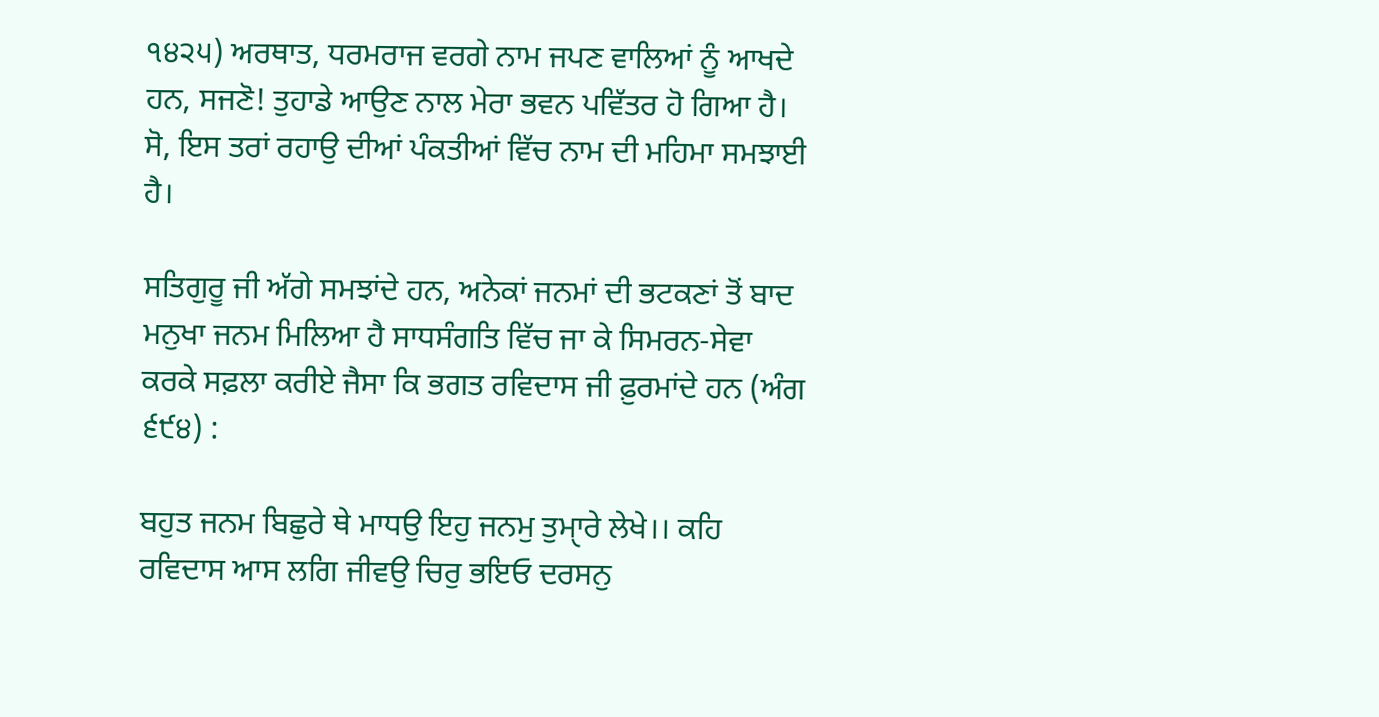੧੪੨੫) ਅਰਥਾਤ, ਧਰਮਰਾਜ ਵਰਗੇ ਨਾਮ ਜਪਣ ਵਾਲਿਆਂ ਨੂੰ ਆਖਦੇ ਹਨ, ਸਜਣੋ! ਤੁਹਾਡੇ ਆਉਣ ਨਾਲ ਮੇਰਾ ਭਵਨ ਪਵਿੱਤਰ ਹੋ ਗਿਆ ਹੈ। ਸੋ, ਇਸ ਤਰਾਂ ਰਹਾਉ ਦੀਆਂ ਪੰਕਤੀਆਂ ਵਿੱਚ ਨਾਮ ਦੀ ਮਹਿਮਾ ਸਮਝਾਈ ਹੈ।

ਸਤਿਗੁਰੂ ਜੀ ਅੱਗੇ ਸਮਝਾਂਦੇ ਹਨ, ਅਨੇਕਾਂ ਜਨਮਾਂ ਦੀ ਭਟਕਣਾਂ ਤੋਂ ਬਾਦ ਮਨੁਖਾ ਜਨਮ ਮਿਲਿਆ ਹੈ ਸਾਧਸੰਗਤਿ ਵਿੱਚ ਜਾ ਕੇ ਸਿਮਰਨ-ਸੇਵਾ ਕਰਕੇ ਸਫ਼ਲਾ ਕਰੀਏ ਜੈਸਾ ਕਿ ਭਗਤ ਰਵਿਦਾਸ ਜੀ ਫ਼ੁਰਮਾਂਦੇ ਹਨ (ਅੰਗ ੬੯੪) :

ਬਹੁਤ ਜਨਮ ਬਿਛੁਰੇ ਥੇ ਮਾਧਉ ਇਹੁ ਜਨਮੁ ਤੁਮਾੑਰੇ ਲੇਖੇ।। ਕਹਿ ਰਵਿਦਾਸ ਆਸ ਲਗਿ ਜੀਵਉ ਚਿਰੁ ਭਇਓ ਦਰਸਨੁ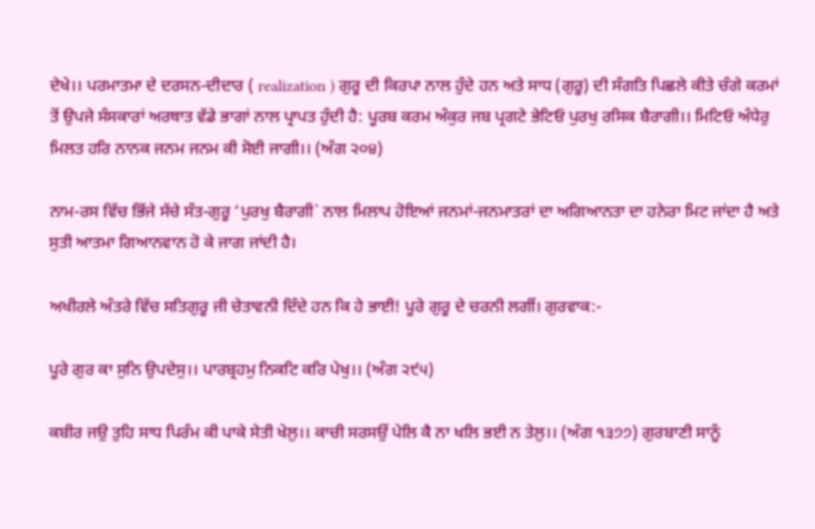ਦੇਖੇ।। ਪਰਮਾਤਮਾ ਦੇ ਦਰਸਨ-ਦੀਦਾਰ ( realization ) ਗੁਰੂ ਦੀ ਕਿਰਪਾ ਨਾਲ ਹੁੰਦੇ ਹਨ ਅਤੇ ਸਾਧ (ਗੁਰੂ) ਦੀ ਸੰਗਤਿ ਪਿਛਲੇ ਕੀਤੇ ਚੰਗੇ ਕਰਮਾਂ ਤੋਂ ਉਪਜੇ ਸੰਸਕਾਰਾਂ ਅਰਥਾਤ ਵੱਡੇ ਭਾਗਾਂ ਨਾਲ ਪ੍ਰਾਪਤ ਹੁੰਦੀ ਹੈ: ਪੂਰਬ ਕਰਮ ਅੰਕੁਰ ਜਬ ਪ੍ਰਗਟੇ ਭੇਟਿਓ ਪੁਰਖੁ ਰਸਿਕ ਬੈਰਾਗੀ।। ਮਿਟਿਓ ਅੰਧੇਰੁ ਮਿਲਤ ਹਰਿ ਨਾਨਕ ਜਨਮ ਜਨਮ ਕੀ ਸੋਈ ਜਾਗੀ।। (ਅੰਗ ੨੦੪)

ਨਾਮ-ਰਸ ਵਿੱਚ ਭਿੱਜੇ ਸੱਚੇ ਸੰਤ-ਗੁਰੂ ‘ਪੁਰਖੁ ਬੈਰਾਗੀ` ਨਾਲ ਮਿਲਾਪ ਹੋਇਆਂ ਜਨਮਾਂ-ਜਨਮਾਤਰਾਂ ਦਾ ਅਗਿਆਨਤਾ ਦਾ ਹਨੇਰਾ ਮਿਟ ਜਾਂਦਾ ਹੈ ਅਤੇ ਸੁਤੀ ਆਤਮਾ ਗਿਆਨਵਾਨ ਹੋ ਕੇ ਜਾਗ ਜਾਂਦੀ ਹੈ।

ਅਖੀਰਲੇ ਅੰਤਰੇ ਵਿੱਚ ਸਤਿਗੁਰੂ ਜੀ ਚੇਤਾਵਨੀ ਦਿੰਦੇ ਹਨ ਕਿ ਹੇ ਭਾਈ! ਪੂਰੇ ਗੁਰੂ ਦੇ ਚਰਨੀ ਲਗੀਂ। ਗੁਰਵਾਕ:-

ਪੂਰੇ ਗੁਰ ਕਾ ਸੁਨਿ ਉਪਦੇਸੁ।। ਪਾਰਬ੍ਰਹਮੁ ਨਿਕਟਿ ਕਰਿ ਪੇਖੁ।। (ਅੰਗ ੨੯੫)

ਕਬੀਰ ਜਉ ਤੁਹਿ ਸਾਧ ਪਿਰੰਮ ਕੀ ਪਾਕੇ ਸੇਤੀ ਖੇਲੁ।। ਕਾਚੀ ਸਰਸਉਂ ਪੇਲਿ ਕੈ ਨਾ ਖਲਿ ਭਈ ਨ ਤੇਲੁ।। (ਅੰਗ ੧੩੭੭) ਗੁਰਬਾਣੀ ਸਾਨੂੰ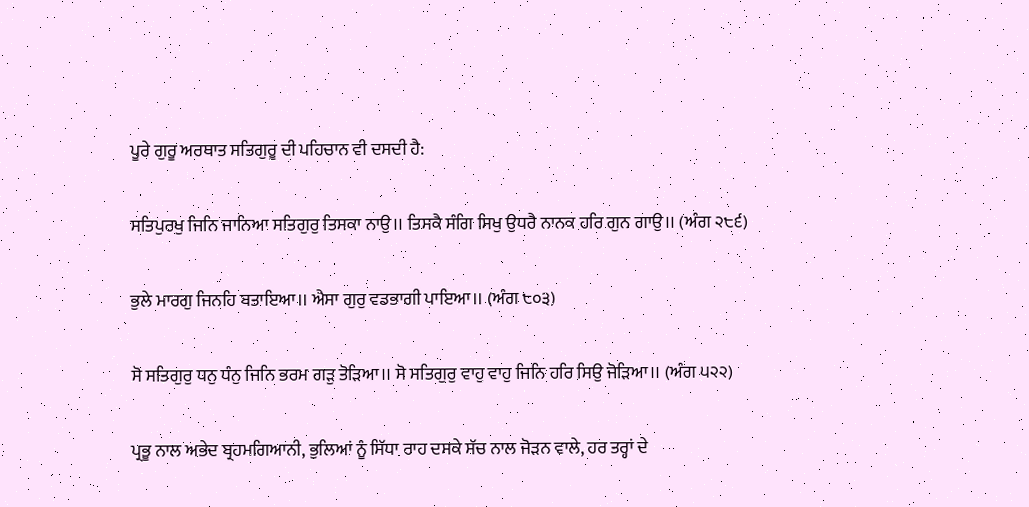ਪੂਰੇ ਗੁਰੂ ਅਰਥਾਤ ਸਤਿਗੁਰੂ ਦੀ ਪਹਿਚਾਨ ਵੀ ਦਸਦੀ ਹੈ:

ਸਤਿਪੁਰਖੁ ਜਿਨਿ ਜਾਨਿਆ ਸਤਿਗੁਰੁ ਤਿਸਕਾ ਨਾਉ।। ਤਿਸਕੈ ਸੰਗਿ ਸਿਖੁ ਉਧਰੈ ਨਾਨਕ ਹਰਿ ਗੁਨ ਗਾਉ।। (ਅੰਗ ੨੮੬)

ਭੁਲੇ ਮਾਰਗੁ ਜਿਨਹਿ ਬਤਾਇਆ।। ਐਸਾ ਗੁਰੁ ਵਡਭਾਗੀ ਪਾਇਆ।। (ਅੰਗ ੮੦੩)

ਸੋ ਸਤਿਗੁਰੁ ਧਨੁ ਧੰਨੁ ਜਿਨਿ ਭਰਮ ਗੜੁ ਤੋੜਿਆ।। ਸੋ ਸਤਿਗੁਰੁ ਵਾਹੁ ਵਾਹੁ ਜਿਨਿ ਹਰਿ ਸਿਉ ਜੋੜਿਆ।। (ਅੰਗ ੫੨੨)

ਪ੍ਰਭੂ ਨਾਲ ਅਭੇਦ ਬ੍ਰਹਮਗਿਆਨੀ, ਭੁਲਿਆਂ ਨੂੰ ਸਿੱਧਾ ਰਾਹ ਦਸਕੇ ਸੱਚ ਨਾਲ ਜੋੜਨ ਵਾਲੇ, ਹਰ ਤਰ੍ਹਾਂ ਦੇ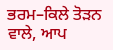ਭਰਮ–ਕਿਲੇ ਤੋੜਨ ਵਾਲੇ, ਆਪ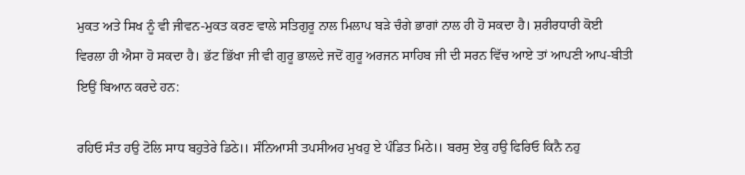ਮੁਕਤ ਅਤੇ ਸਿਖ ਨੂੰ ਵੀ ਜੀਵਨ-ਮੁਕਤ ਕਰਣ ਵਾਲੇ ਸਤਿਗੁਰੂ ਨਾਲ ਮਿਲਾਪ ਬੜੇ ਚੰਗੇ ਭਾਗਾਂ ਨਾਲ ਹੀ ਹੋ ਸਕਦਾ ਹੈ। ਸ਼ਰੀਰਧਾਰੀ ਕੋਈ ਵਿਰਲਾ ਹੀ ਐਸਾ ਹੋ ਸਕਦਾ ਹੈ। ਭੱਟ ਭਿੱਖਾ ਜੀ ਵੀ ਗੁਰੂ ਭਾਲਦੇ ਜਦੋਂ ਗੁਰੂ ਅਰਜਨ ਸਾਹਿਬ ਜੀ ਦੀ ਸਰਨ ਵਿੱਚ ਆਏ ਤਾਂ ਆਪਣੀ ਆਪ-ਬੀਤੀ ਇਉਂ ਬਿਆਨ ਕਰਦੇ ਹਨ:

ਰਹਿਓ ਸੰਤ ਹਉ ਟੋਲਿ ਸਾਧ ਬਹੁਤੇਰੇ ਡਿਠੇ।। ਸੰਨਿਆਸੀ ਤਪਸੀਅਹ ਮੁਖਹੁ ਏ ਪੰਡਿਤ ਮਿਠੇ।। ਬਰਸੁ ਏਕੁ ਹਉ ਫਿਰਿਓ ਕਿਨੈ ਨਹੁ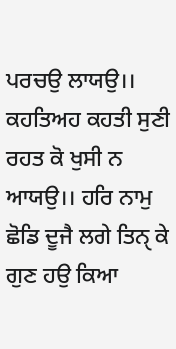ਪਰਚਉ ਲਾਯਉ।। ਕਹਤਿਅਹ ਕਹਤੀ ਸੁਣੀ ਰਹਤ ਕੋ ਖੁਸੀ ਨ ਆਯਉ।। ਹਰਿ ਨਾਮੁ ਛੋਡਿ ਦੂਜੈ ਲਗੇ ਤਿਨੑ ਕੇ ਗੁਣ ਹਉ ਕਿਆ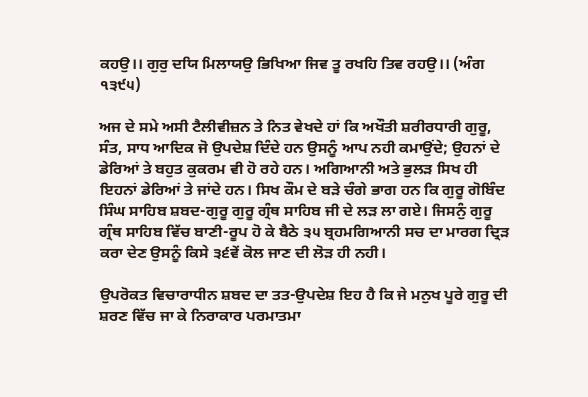ਕਹਉ।। ਗੁਰੁ ਦਯਿ ਮਿਲਾਯਉ ਭਿਖਿਆ ਜਿਵ ਤੂ ਰਖਹਿ ਤਿਵ ਰਹਉ।। (ਅੰਗ ੧੩੯੫)

ਅਜ ਦੇ ਸਮੇ ਅਸੀ ਟੈਲੀਵੀਜ਼ਨ ਤੇ ਨਿਤ ਵੇਖਦੇ ਹਾਂ ਕਿ ਅਖੌਤੀ ਸ਼ਰੀਰਧਾਰੀ ਗੁਰੂ, ਸੰਤ, ਸਾਧ ਆਦਿਕ ਜੋ ਉਪਦੇਸ਼ ਦਿੰਦੇ ਹਨ ਉਸਨੂੰ ਆਪ ਨਹੀ ਕਮਾਉਂਦੇ; ਉਹਨਾਂ ਦੇ ਡੇਰਿਆਂ ਤੇ ਬਹੁਤ ਕੁਕਰਮ ਵੀ ਹੋ ਰਹੇ ਹਨ। ਅਗਿਆਨੀ ਅਤੇ ਭੁਲੜ ਸਿਖ ਹੀ ਇਹਨਾਂ ਡੇਰਿਆਂ ਤੇ ਜਾਂਦੇ ਹਨ। ਸਿਖ ਕੌਮ ਦੇ ਬੜੇ ਚੰਗੇ ਭਾਗ ਹਨ ਕਿ ਗੁਰੂ ਗੋਬਿੰਦ ਸਿੰਘ ਸਾਹਿਬ ਸ਼ਬਦ-ਗੁਰੂ ਗੁਰੂ ਗ੍ਰੰਥ ਸਾਹਿਬ ਜੀ ਦੇ ਲੜ ਲਾ ਗਏ। ਜਿਸਨੁੰ ਗੁਰੂ ਗ੍ਰੰਥ ਸਾਹਿਬ ਵਿੱਚ ਬਾਣੀ-ਰੂਪ ਹੋ ਕੇ ਬੈਠੇ ੩੫ ਬ੍ਰਹਮਗਿਆਨੀ ਸਚ ਦਾ ਮਾਰਗ ਦ੍ਰਿੜ ਕਰਾ ਦੇਣ ਉਸਨੂੰ ਕਿਸੇ ੩੬ਵੇਂ ਕੋਲ ਜਾਣ ਦੀ ਲੋੜ ਹੀ ਨਹੀ।

ਉਪਰੋਕਤ ਵਿਚਾਰਾਧੀਨ ਸ਼ਬਦ ਦਾ ਤਤ-ਉਪਦੇਸ਼ ਇਹ ਹੈ ਕਿ ਜੇ ਮਨੁਖ ਪੂਰੇ ਗੁਰੂ ਦੀ ਸ਼ਰਣ ਵਿੱਚ ਜਾ ਕੇ ਨਿਰਾਕਾਰ ਪਰਮਾਤਮਾ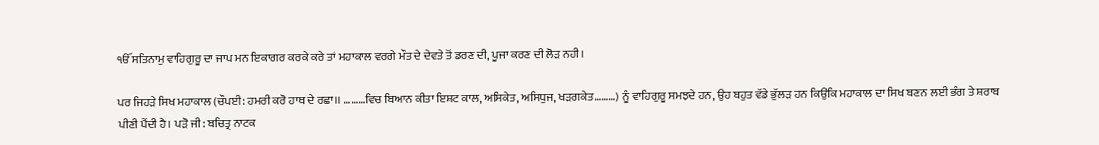ੴ ਸਤਿਨਾਮੁ ਵਾਹਿਗੁਰੂ ਦਾ ਜਾਪ ਮਨ ਇਕਾਗਰ ਕਰਕੇ ਕਰੇ ਤਾਂ ਮਹਾਕਾਲ ਵਰਗੇ ਮੌਤ ਦੇ ਦੇਵਤੇ ਤੋਂ ਡਰਣ ਦੀ, ਪੂਜਾ ਕਰਣ ਦੀ ਲੋੜ ਨਹੀ।

ਪਰ ਜਿਹੜੇ ਸਿਖ ਮਹਾਕਾਲ (ਚੌਪਈ: ਹਮਰੀ ਕਰੋ ਹਾਥ ਦੇ ਰਛਾ।। ………ਵਿਚ ਬਿਆਨ ਕੀਤਾ ਇਸ਼ਟ ਕਾਲ, ਅਸਿਕੇਤ, ਅਸਿਧੁਜ, ਖੜਗਕੇਤ………) ਨੂੰ ਵਾਹਿਗੁਰੂ ਸਮਝਦੇ ਹਨ, ਉਹ ਬਹੁਤ ਵੱਡੇ ਭੁੱਲੜ ਹਨ ਕਿਉਂਕਿ ਮਹਾਕਾਲ ਦਾ ਸਿਖ ਬਣਨ ਲਈ ਭੰਗ ਤੇ ਸ਼ਰਾਬ ਪੀਣੀ ਪੈਂਦੀ ਹੈ। ਪੜੋ ਜੀ: ਬਚਿਤ੍ਰ ਨਾਟਕ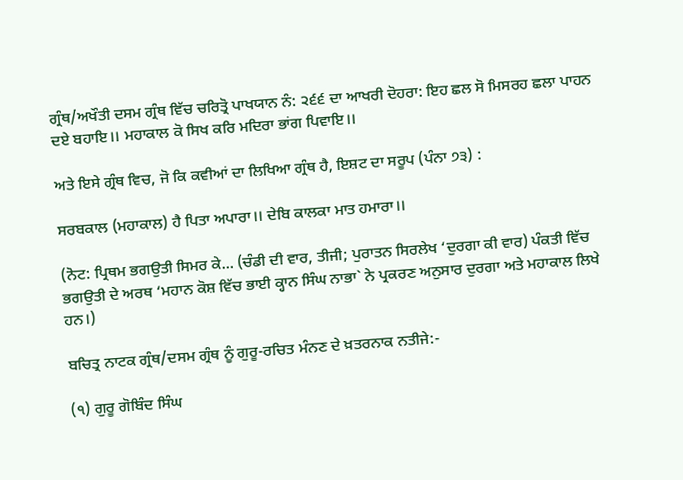ਗ੍ਰੰਥ/ਅਖੌਤੀ ਦਸਮ ਗ੍ਰੰਥ ਵਿੱਚ ਚਰਿਤ੍ਰੋ ਪਾਖਯਾਨ ਨੰ: ੨੬੬ ਦਾ ਆਖਰੀ ਦੋਹਰਾ: ਇਹ ਛਲ ਸੋ ਮਿਸਰਹ ਛਲਾ ਪਾਹਨ ਦਏ ਬਹਾਇ।। ਮਹਾਕਾਲ ਕੋ ਸਿਖ ਕਰਿ ਮਦਿਰਾ ਭਾਂਗ ਪਿਵਾਇ।।

ਅਤੇ ਇਸੇ ਗ੍ਰੰਥ ਵਿਚ, ਜੋ ਕਿ ਕਵੀਆਂ ਦਾ ਲਿਖਿਆ ਗ੍ਰੰਥ ਹੈ, ਇਸ਼ਟ ਦਾ ਸਰੂਪ (ਪੰਨਾ ੭੩) :

ਸਰਬਕਾਲ (ਮਹਾਕਾਲ) ਹੈ ਪਿਤਾ ਅਪਾਰਾ।। ਦੇਬਿ ਕਾਲਕਾ ਮਾਤ ਹਮਾਰਾ।।

(ਨੋਟ: ਪ੍ਰਿਥਮ ਭਗਉਤੀ ਸਿਮਰ ਕੇ… (ਚੰਡੀ ਦੀ ਵਾਰ, ਤੀਜੀ; ਪੁਰਾਤਨ ਸਿਰਲੇਖ ‘ਦੁਰਗਾ ਕੀ ਵਾਰ) ਪੰਕਤੀ ਵਿੱਚ ਭਗਉਤੀ ਦੇ ਅਰਥ ‘ਮਹਾਨ ਕੋਸ਼ ਵਿੱਚ ਭਾਈ ਕ੍ਹਾਨ ਸਿੰਘ ਨਾਭਾ` ਨੇ ਪ੍ਰਕਰਣ ਅਨੁਸਾਰ ਦੁਰਗਾ ਅਤੇ ਮਹਾਕਾਲ ਲਿਖੇ ਹਨ।)

ਬਚਿਤ੍ਰ ਨਾਟਕ ਗ੍ਰੰਥ/ਦਸਮ ਗ੍ਰੰਥ ਨੂੰ ਗੁਰੂ-ਰਚਿਤ ਮੰਨਣ ਦੇ ਖ਼ਤਰਨਾਕ ਨਤੀਜੇ:-

(੧) ਗੁਰੂ ਗੋਬਿੰਦ ਸਿੰਘ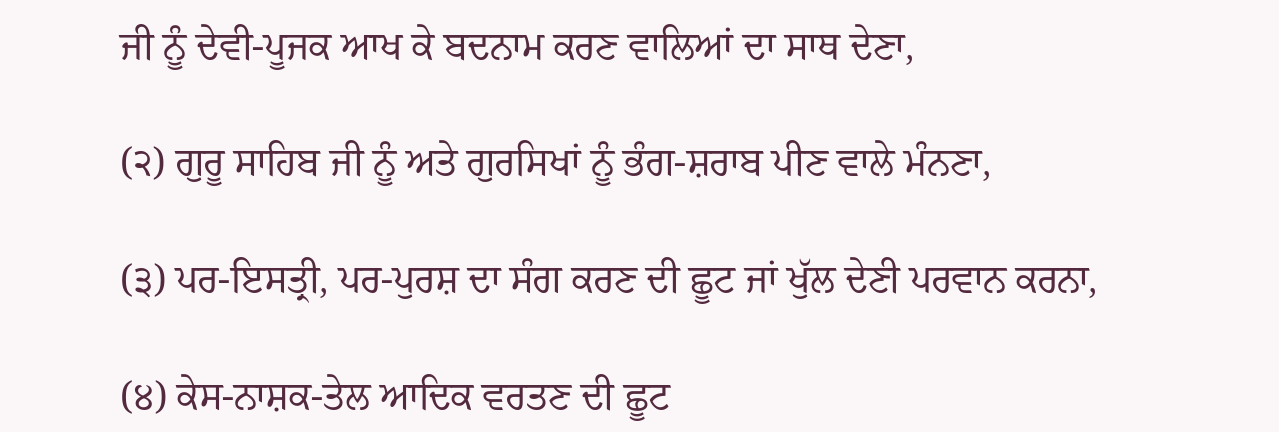ਜੀ ਨੂੰ ਦੇਵੀ-ਪੂਜਕ ਆਖ ਕੇ ਬਦਨਾਮ ਕਰਣ ਵਾਲਿਆਂ ਦਾ ਸਾਥ ਦੇਣਾ,

(੨) ਗੁਰੂ ਸਾਹਿਬ ਜੀ ਨੂੰ ਅਤੇ ਗੁਰਸਿਖਾਂ ਨੂੰ ਭੰਗ-ਸ਼ਰਾਬ ਪੀਣ ਵਾਲੇ ਮੰਨਣਾ,

(੩) ਪਰ-ਇਸਤ੍ਰੀ, ਪਰ-ਪੁਰਸ਼ ਦਾ ਸੰਗ ਕਰਣ ਦੀ ਛੂਟ ਜਾਂ ਖੁੱਲ ਦੇਣੀ ਪਰਵਾਨ ਕਰਨਾ,

(੪) ਕੇਸ-ਨਾਸ਼ਕ-ਤੇਲ ਆਦਿਕ ਵਰਤਣ ਦੀ ਛੂਟ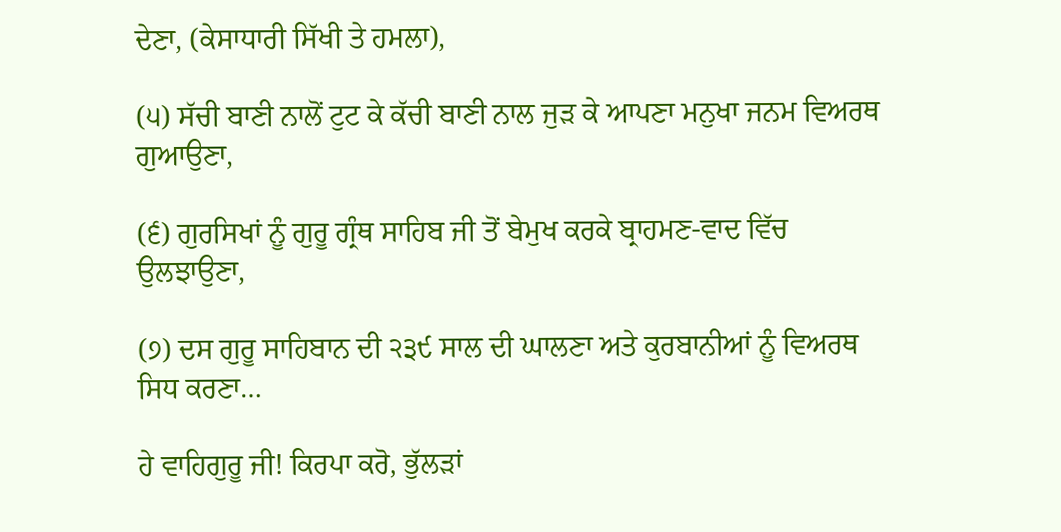ਦੇਣਾ, (ਕੇਸਾਧਾਰੀ ਸਿੱਖੀ ਤੇ ਹਮਲਾ),

(੫) ਸੱਚੀ ਬਾਣੀ ਨਾਲੋਂ ਟੁਟ ਕੇ ਕੱਚੀ ਬਾਣੀ ਨਾਲ ਜੁੜ ਕੇ ਆਪਣਾ ਮਨੁਖਾ ਜਨਮ ਵਿਅਰਥ ਗੁਆਉਣਾ,

(੬) ਗੁਰਸਿਖਾਂ ਨੂੰ ਗੁਰੂ ਗ੍ਰੰਥ ਸਾਹਿਬ ਜੀ ਤੋਂ ਬੇਮੁਖ ਕਰਕੇ ਬ੍ਰਾਹਮਣ-ਵਾਦ ਵਿੱਚ ਉਲਝਾਉਣਾ,

(੭) ਦਸ ਗੁਰੂ ਸਾਹਿਬਾਨ ਦੀ ੨੩੯ ਸਾਲ ਦੀ ਘਾਲਣਾ ਅਤੇ ਕੁਰਬਾਨੀਆਂ ਨੂੰ ਵਿਅਰਥ ਸਿਧ ਕਰਣਾ…

ਹੇ ਵਾਹਿਗੁਰੂ ਜੀ! ਕਿਰਪਾ ਕਰੋ, ਭੁੱਲੜਾਂ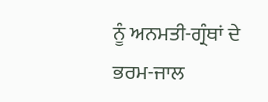ਨੂੰ ਅਨਮਤੀ-ਗ੍ਰੰਥਾਂ ਦੇ ਭਰਮ-ਜਾਲ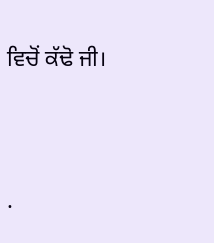ਵਿਚੋਂ ਕੱਢੋ ਜੀ।




.